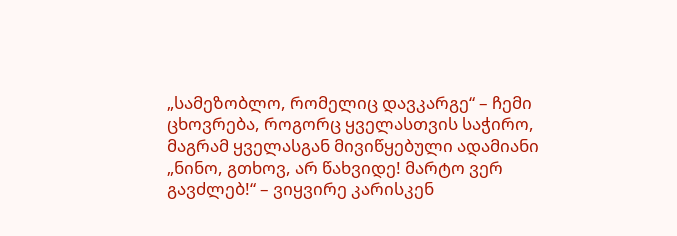„სამეზობლო, რომელიც დავკარგე“ – ჩემი ცხოვრება, როგორც ყველასთვის საჭირო, მაგრამ ყველასგან მივიწყებული ადამიანი
„ნინო, გთხოვ, არ წახვიდე! მარტო ვერ გავძლებ!“ – ვიყვირე კარისკენ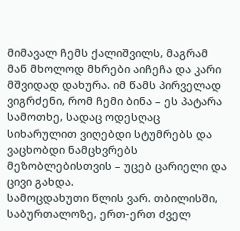მიმავალ ჩემს ქალიშვილს, მაგრამ მან მხოლოდ მხრები აიჩეჩა და კარი მშვიდად დახურა. იმ წამს პირველად ვიგრძენი, რომ ჩემი ბინა – ეს პატარა სამოთხე, სადაც ოდესღაც სიხარულით ვიღებდი სტუმრებს და ვაცხობდი ნამცხვრებს მეზობლებისთვის – უცებ ცარიელი და ცივი გახდა.
სამოცდახუთი წლის ვარ. თბილისში, საბურთალოზე, ერთ-ერთ ძველ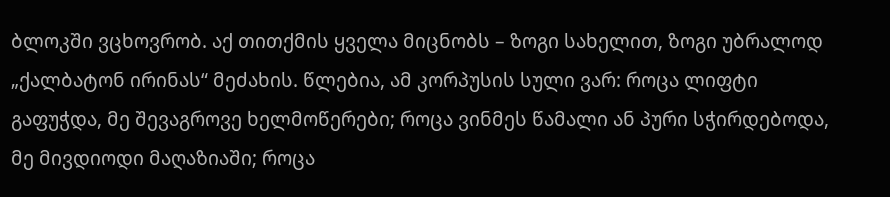ბლოკში ვცხოვრობ. აქ თითქმის ყველა მიცნობს – ზოგი სახელით, ზოგი უბრალოდ „ქალბატონ ირინას“ მეძახის. წლებია, ამ კორპუსის სული ვარ: როცა ლიფტი გაფუჭდა, მე შევაგროვე ხელმოწერები; როცა ვინმეს წამალი ან პური სჭირდებოდა, მე მივდიოდი მაღაზიაში; როცა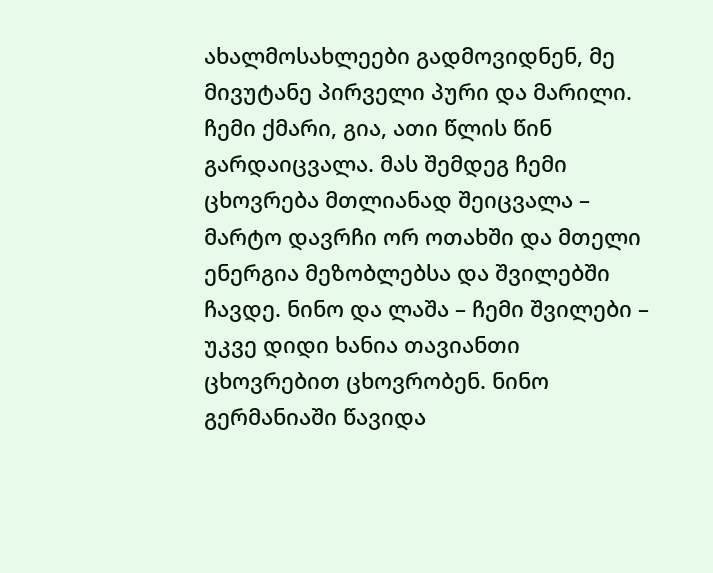ახალმოსახლეები გადმოვიდნენ, მე მივუტანე პირველი პური და მარილი.
ჩემი ქმარი, გია, ათი წლის წინ გარდაიცვალა. მას შემდეგ ჩემი ცხოვრება მთლიანად შეიცვალა – მარტო დავრჩი ორ ოთახში და მთელი ენერგია მეზობლებსა და შვილებში ჩავდე. ნინო და ლაშა – ჩემი შვილები – უკვე დიდი ხანია თავიანთი ცხოვრებით ცხოვრობენ. ნინო გერმანიაში წავიდა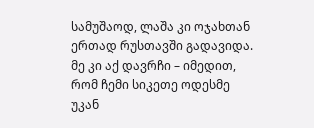სამუშაოდ, ლაშა კი ოჯახთან ერთად რუსთავში გადავიდა. მე კი აქ დავრჩი – იმედით, რომ ჩემი სიკეთე ოდესმე უკან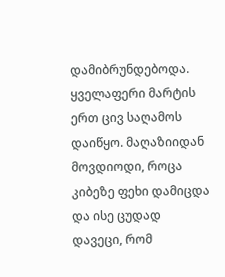დამიბრუნდებოდა.
ყველაფერი მარტის ერთ ცივ საღამოს დაიწყო. მაღაზიიდან მოვდიოდი, როცა კიბეზე ფეხი დამიცდა და ისე ცუდად დავეცი, რომ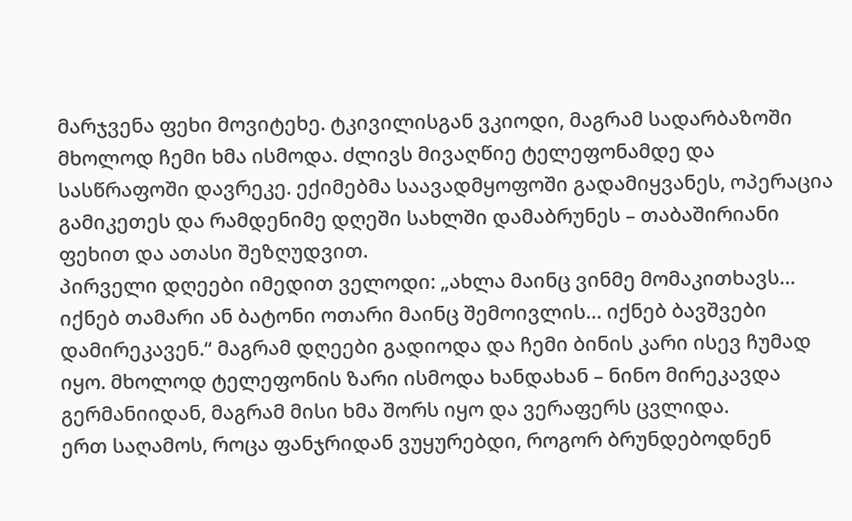მარჯვენა ფეხი მოვიტეხე. ტკივილისგან ვკიოდი, მაგრამ სადარბაზოში მხოლოდ ჩემი ხმა ისმოდა. ძლივს მივაღწიე ტელეფონამდე და სასწრაფოში დავრეკე. ექიმებმა საავადმყოფოში გადამიყვანეს, ოპერაცია გამიკეთეს და რამდენიმე დღეში სახლში დამაბრუნეს – თაბაშირიანი ფეხით და ათასი შეზღუდვით.
პირველი დღეები იმედით ველოდი: „ახლა მაინც ვინმე მომაკითხავს… იქნებ თამარი ან ბატონი ოთარი მაინც შემოივლის… იქნებ ბავშვები დამირეკავენ.“ მაგრამ დღეები გადიოდა და ჩემი ბინის კარი ისევ ჩუმად იყო. მხოლოდ ტელეფონის ზარი ისმოდა ხანდახან – ნინო მირეკავდა გერმანიიდან, მაგრამ მისი ხმა შორს იყო და ვერაფერს ცვლიდა.
ერთ საღამოს, როცა ფანჯრიდან ვუყურებდი, როგორ ბრუნდებოდნენ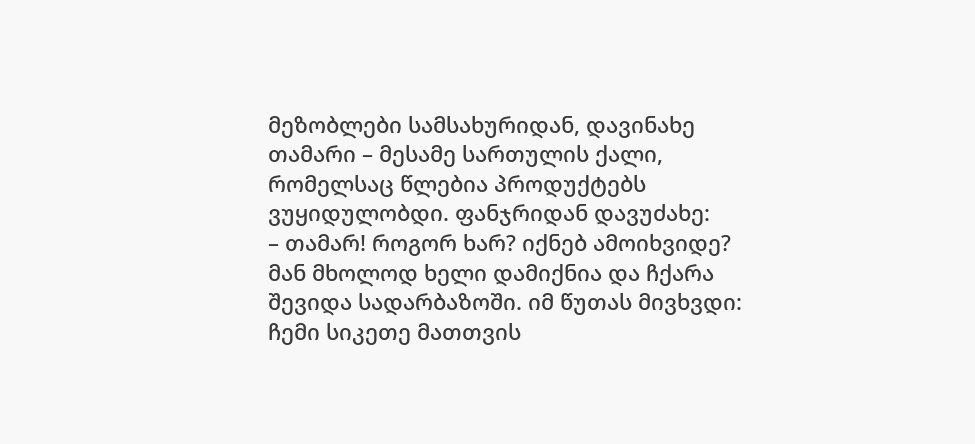მეზობლები სამსახურიდან, დავინახე თამარი – მესამე სართულის ქალი, რომელსაც წლებია პროდუქტებს ვუყიდულობდი. ფანჯრიდან დავუძახე:
– თამარ! როგორ ხარ? იქნებ ამოიხვიდე?
მან მხოლოდ ხელი დამიქნია და ჩქარა შევიდა სადარბაზოში. იმ წუთას მივხვდი: ჩემი სიკეთე მათთვის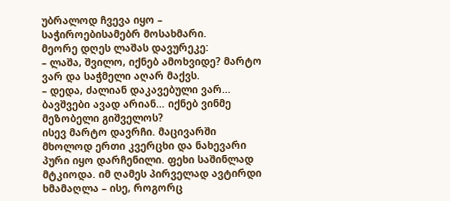უბრალოდ ჩვევა იყო – საჭიროებისამებრ მოსახმარი.
მეორე დღეს ლაშას დავურეკე:
– ლაშა, შვილო, იქნებ ამოხვიდე? მარტო ვარ და საჭმელი აღარ მაქვს.
– დედა, ძალიან დაკავებული ვარ… ბავშვები ავად არიან… იქნებ ვინმე მეზობელი გიშველოს?
ისევ მარტო დავრჩი. მაცივარში მხოლოდ ერთი კვერცხი და ნახევარი პური იყო დარჩენილი. ფეხი საშინლად მტკიოდა. იმ ღამეს პირველად ავტირდი ხმამაღლა – ისე, როგორც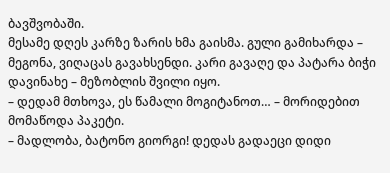ბავშვობაში.
მესამე დღეს კარზე ზარის ხმა გაისმა. გული გამიხარდა – მეგონა, ვიღაცას გავახსენდი. კარი გავაღე და პატარა ბიჭი დავინახე – მეზობლის შვილი იყო.
– დედამ მთხოვა, ეს წამალი მოგიტანოთ… – მორიდებით მომაწოდა პაკეტი.
– მადლობა, ბატონო გიორგი! დედას გადაეცი დიდი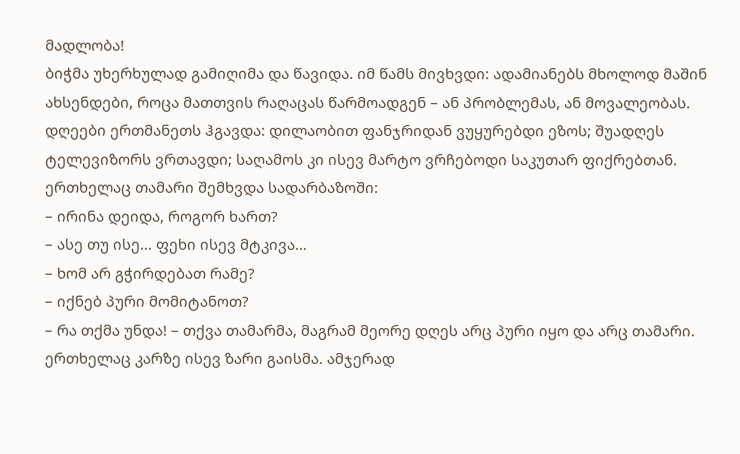მადლობა!
ბიჭმა უხერხულად გამიღიმა და წავიდა. იმ წამს მივხვდი: ადამიანებს მხოლოდ მაშინ ახსენდები, როცა მათთვის რაღაცას წარმოადგენ – ან პრობლემას, ან მოვალეობას.
დღეები ერთმანეთს ჰგავდა: დილაობით ფანჯრიდან ვუყურებდი ეზოს; შუადღეს ტელევიზორს ვრთავდი; საღამოს კი ისევ მარტო ვრჩებოდი საკუთარ ფიქრებთან. ერთხელაც თამარი შემხვდა სადარბაზოში:
– ირინა დეიდა, როგორ ხართ?
– ასე თუ ისე… ფეხი ისევ მტკივა…
– ხომ არ გჭირდებათ რამე?
– იქნებ პური მომიტანოთ?
– რა თქმა უნდა! – თქვა თამარმა, მაგრამ მეორე დღეს არც პური იყო და არც თამარი.
ერთხელაც კარზე ისევ ზარი გაისმა. ამჯერად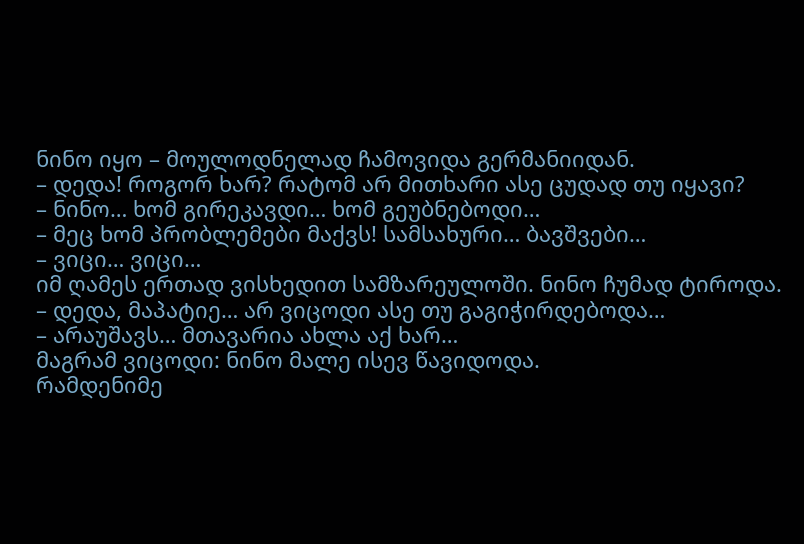ნინო იყო – მოულოდნელად ჩამოვიდა გერმანიიდან.
– დედა! როგორ ხარ? რატომ არ მითხარი ასე ცუდად თუ იყავი?
– ნინო… ხომ გირეკავდი… ხომ გეუბნებოდი…
– მეც ხომ პრობლემები მაქვს! სამსახური… ბავშვები…
– ვიცი… ვიცი…
იმ ღამეს ერთად ვისხედით სამზარეულოში. ნინო ჩუმად ტიროდა.
– დედა, მაპატიე… არ ვიცოდი ასე თუ გაგიჭირდებოდა…
– არაუშავს… მთავარია ახლა აქ ხარ…
მაგრამ ვიცოდი: ნინო მალე ისევ წავიდოდა.
რამდენიმე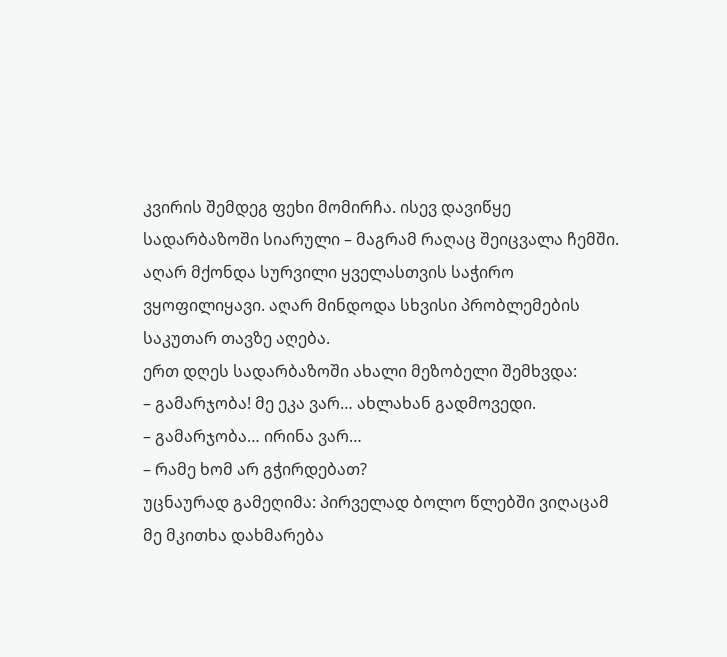კვირის შემდეგ ფეხი მომირჩა. ისევ დავიწყე სადარბაზოში სიარული – მაგრამ რაღაც შეიცვალა ჩემში. აღარ მქონდა სურვილი ყველასთვის საჭირო ვყოფილიყავი. აღარ მინდოდა სხვისი პრობლემების საკუთარ თავზე აღება.
ერთ დღეს სადარბაზოში ახალი მეზობელი შემხვდა:
– გამარჯობა! მე ეკა ვარ… ახლახან გადმოვედი.
– გამარჯობა… ირინა ვარ…
– რამე ხომ არ გჭირდებათ?
უცნაურად გამეღიმა: პირველად ბოლო წლებში ვიღაცამ მე მკითხა დახმარება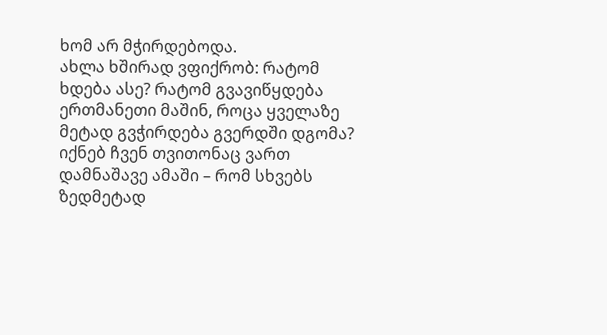ხომ არ მჭირდებოდა.
ახლა ხშირად ვფიქრობ: რატომ ხდება ასე? რატომ გვავიწყდება ერთმანეთი მაშინ, როცა ყველაზე მეტად გვჭირდება გვერდში დგომა? იქნებ ჩვენ თვითონაც ვართ დამნაშავე ამაში – რომ სხვებს ზედმეტად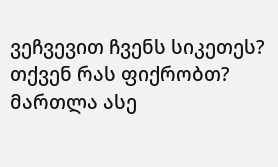ვეჩვევით ჩვენს სიკეთეს?
თქვენ რას ფიქრობთ? მართლა ასე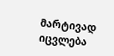მარტივად იცვლება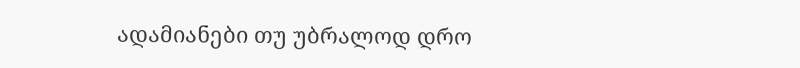ადამიანები თუ უბრალოდ დრო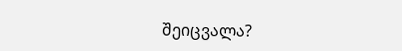შეიცვალა?